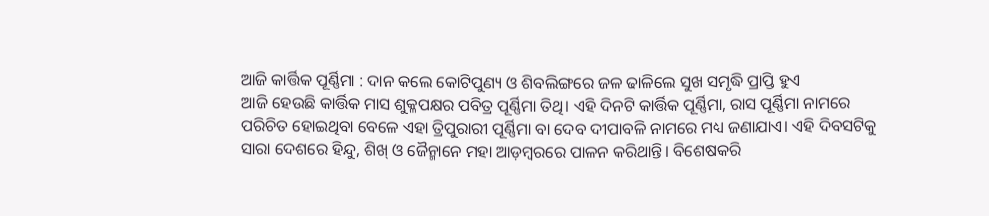ଆଜି କାର୍ତ୍ତିକ ପୂର୍ଣ୍ଣିମା : ଦାନ କଲେ କୋଟିପୁଣ୍ୟ ଓ ଶିବଲିଙ୍ଗରେ ଜଳ ଢାଳିଲେ ସୁଖ ସମୃଦ୍ଧି ପ୍ରାପ୍ତି ହୁଏ
ଆଜି ହେଉଛି କାର୍ତ୍ତିକ ମାସ ଶୁକ୍ଳପକ୍ଷର ପବିତ୍ର ପୂର୍ଣ୍ଣିମା ତିଥି। ଏହି ଦିନଟି କାର୍ତ୍ତିକ ପୂର୍ଣ୍ଣିମା, ରାସ ପୂର୍ଣ୍ଣିମା ନାମରେ ପରିଚିତ ହୋଇଥିବା ବେଳେ ଏହା ତ୍ରିପୁରାରୀ ପୂର୍ଣ୍ଣିମା ବା ଦେବ ଦୀପାବଳି ନାମରେ ମଧ୍ୟ ଜଣାଯାଏ। ଏହି ଦିବସଟିକୁ ସାରା ଦେଶରେ ହିନ୍ଦୁ, ଶିଖ୍ ଓ ଜୈନ୍ମାନେ ମହା ଆଡ଼ମ୍ବରରେ ପାଳନ କରିଥାନ୍ତି। ବିଶେଷକରି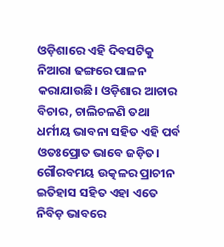ଓଡ଼ିଶାରେ ଏହି ଦିବସଟିକୁ ନିଆରା ଢଙ୍ଗରେ ପାଳନ କରାଯାଉଛି। ଓଡ଼ିଶାର ଆଚାର ବିଚାର, ଚାଲିଚଳଣି ତଥା ଧର୍ମୀୟ ଭାବନା ସହିତ ଏହି ପର୍ବ ଓତଃପ୍ରୋତ ଭାବେ ଜଡ଼ିତ। ଗୌରବମୟ ଉତ୍କଳର ପ୍ରାଚୀନ ଇତିହାସ ସହିତ ଏହା ଏତେ ନିବିଡ଼ ଭାବରେ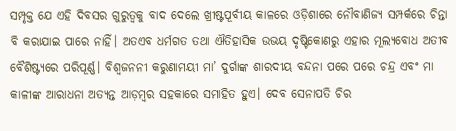ସମ୍ପୃକ୍ତ ଯେ ଏହି ଦିବସର ଗୁରୁତ୍ୱକୁ ବାଦ ଦେଲେ ଖ୍ରୀଷ୍ଟପୂର୍ବୀୟ କାଳରେ ଓଡ଼ିଶାରେ ନୌବାଣିଜ୍ୟ ସମ୍ପର୍କରେ ଚିନ୍ତା ବି କରାଯାଇ ପାରେ ନାହିଁ। ଅତଏବ ଧର୍ମଗତ ତଥା ଐତିହାସିକ ଉଭୟ ଦୃଷ୍ଟିକୋଣରୁ ଏହାର ମୂଲ୍ୟବୋଧ ଅତୀବ ବୈଶିଷ୍ଟ୍ୟରେ ପରିପୂର୍ଣ୍ଣ। ବିଶ୍ୱଜନନୀ କରୁଣାମୟୀ ମା’ ଦୁର୍ଗାଙ୍କ ଶାରଦୀୟ ବନ୍ଦନା ପରେ ପରେ ଚନ୍ଦ୍ର ଏବଂ ମା କାଳୀଙ୍କ ଆରାଧନା ଅତ୍ୟନ୍ତ ଆଡ଼ମ୍ବର ସହକାରେ ସମାହିତ ହୁଏ। ଦେବ ସେନାପତି ଚିର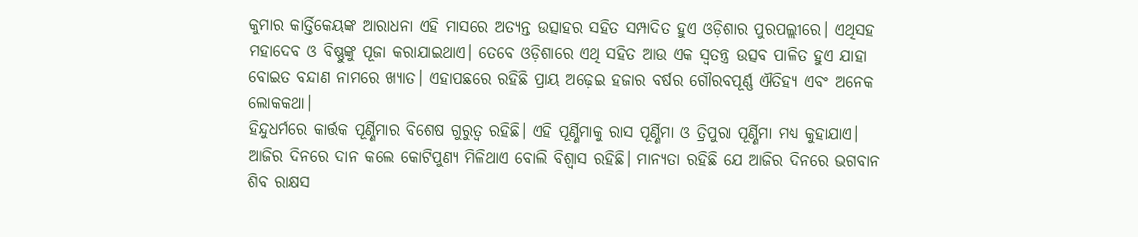କୁମାର କାର୍ତ୍ତିକେୟଙ୍କ ଆରାଧନା ଏହି ମାସରେ ଅତ୍ୟନ୍ତ ଉତ୍ସାହର ସହିତ ସମ୍ପାଦିତ ହୁଏ ଓଡ଼ିଶାର ପୁରପଲ୍ଲୀରେ। ଏଥିସହ ମହାଦେବ ଓ ବିଷ୍ଣୁଙ୍କୁ ପୂଜା କରାଯାଇଥାଏ। ତେବେ ଓଡ଼ିଶାରେ ଏଥି ସହିତ ଆଉ ଏକ ସ୍ବତନ୍ତ୍ର ଉତ୍ସବ ପାଳିତ ହୁଏ ଯାହା ବୋଇତ ବନ୍ଦାଣ ନାମରେ ଖ୍ୟାତ। ଏହାପଛରେ ରହିଛି ପ୍ରାୟ ଅଢ଼େଇ ହଜାର ବର୍ଷର ଗୌରବପୂର୍ଣ୍ଣ ଐତିହ୍ୟ ଏବଂ ଅନେକ ଲୋକକଥା।
ହିନ୍ଦୁଧର୍ମରେ କାର୍ତ୍ତକ ପୂର୍ଣ୍ଣିମାର ବିଶେଷ ଗୁରୁତ୍ୱ ରହିଛି। ଏହି ପୂର୍ଣ୍ଣିମାକୁ ରାସ ପୂର୍ଣ୍ଣିମା ଓ ତ୍ରିପୁରା ପୂର୍ଣ୍ଣିମା ମଧ୍ୟ କୁହାଯାଏ। ଆଜିର ଦିନରେ ଦାନ କଲେ କୋଟିପୁଣ୍ୟ ମିଳିଥାଏ ବୋଲି ବିଶ୍ୱାସ ରହିଛି। ମାନ୍ୟତା ରହିଛି ଯେ ଆଜିର ଦିନରେ ଭଗବାନ ଶିବ ରାକ୍ଷସ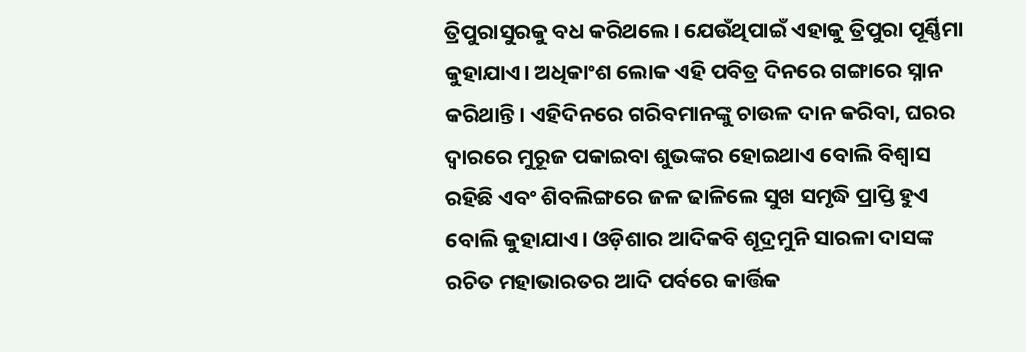ତ୍ରିପୁରାସୁରକୁ ବଧ କରିଥଲେ। ଯେଉଁଥିପାଇଁ ଏହାକୁ ତ୍ରିପୁରା ପୂର୍ଣ୍ଣିମା କୁହାଯାଏ। ଅଧିକାଂଶ ଲୋକ ଏହି ପବିତ୍ର ଦିନରେ ଗଙ୍ଗାରେ ସ୍ନାନ କରିଥାନ୍ତି। ଏହିଦିନରେ ଗରିବମାନଙ୍କୁ ଚାଉଳ ଦାନ କରିବା, ଘରର ଦ୍ୱାରରେ ମୁରୂଜ ପକାଇବା ଶୁଭଙ୍କର ହୋଇଥାଏ ବୋଲି ବିଶ୍ୱାସ ରହିଛି ଏବଂ ଶିବଲିଙ୍ଗରେ ଜଳ ଢାଳିଲେ ସୁଖ ସମୃଦ୍ଧି ପ୍ରାପ୍ତି ହୁଏ ବୋଲି କୁହାଯାଏ। ଓଡ଼ିଶାର ଆଦିକବି ଶୂଦ୍ରମୁନି ସାରଳା ଦାସଙ୍କ ରଚିତ ମହାଭାରତର ଆଦି ପର୍ବରେ କାର୍ତ୍ତିକ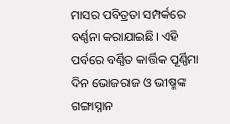ମାସର ପବିତ୍ରତା ସମ୍ପର୍କରେ ବର୍ଣ୍ଣନା କରାଯାଇଛି। ଏହି ପର୍ବରେ ବର୍ଣ୍ଣିତ କାର୍ତ୍ତିକ ପୂର୍ଣ୍ଣିମା ଦିନ ଭୋଜରାଜ ଓ ଭୀଷ୍ମଙ୍କ ଗଙ୍ଗାସ୍ନାନ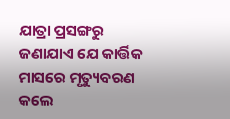ଯାତ୍ରା ପ୍ରସଙ୍ଗରୁ ଜଣାଯାଏ ଯେ କାର୍ତ୍ତିକ ମାସରେ ମୃତ୍ୟୁବରଣ କଲେ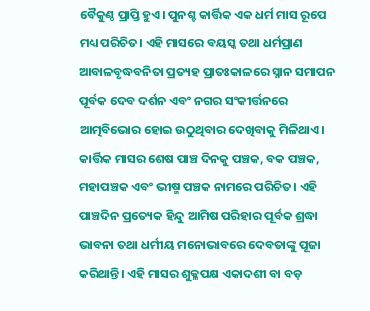ବୈକୁଣ୍ଠ ପ୍ରାପ୍ତି ହୁଏ। ପୁନଶ୍ଚ କାର୍ତ୍ତିକ ଏକ ଧର୍ମ ମାସ ରୂପେ ମଧ୍ୟ ପରିଚିତ। ଏହି ମାସରେ ବୟସ୍କ ତଥା ଧର୍ମପ୍ରାଣ ଆବାଳବୃଦ୍ଧବନିତା ପ୍ରତ୍ୟହ ପ୍ରାତଃକାଳରେ ସ୍ନାନ ସମାପନ ପୂର୍ବକ ଦେବ ଦର୍ଶନ ଏବଂ ନଗର ସଂକୀର୍ତ୍ତନରେ ଆତ୍ମବିଭୋର ହୋଇ ଉଠୁଥିବାର ଦେଖିବାକୁ ମିଳିଥାଏ। କାର୍ତ୍ତିକ ମାସର ଶେଷ ପାଞ୍ଚ ଦିନକୁ ପଞ୍ଚକ, ବକ ପଞ୍ଚକ, ମହାପଞ୍ଚକ ଏବଂ ଭୀଷ୍ମ ପଞ୍ଚକ ନାମରେ ପରିଚିତ। ଏହି ପାଞ୍ଚଦିନ ପ୍ରତ୍ୟେକ ହିନ୍ଦୁ ଆମିଷ ପରିହାର ପୂର୍ବକ ଶ୍ରଦ୍ଧା ଭାବନା ତଥା ଧର୍ମୀୟ ମନୋଭାବରେ ଦେବତାଙ୍କୁ ପୂଜା କରିଥାନ୍ତି। ଏହି ମାସର ଶୁକ୍ଳପକ୍ଷ ଏକାଦଶୀ ବା ବଡ଼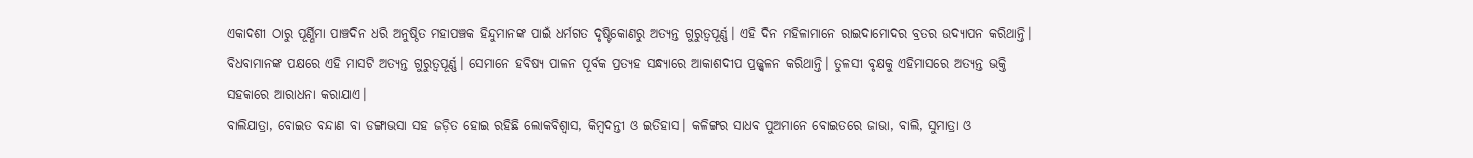ଏକାଦଶୀ ଠାରୁ ପୂର୍ଣ୍ଣିମା ପାଞ୍ଚଦିନ ଧରି ଅନୁଷ୍ଠିତ ମହାପଞ୍ଚକ ହିନ୍ଦୁମାନଙ୍କ ପାଇଁ ଧର୍ମଗତ ଦୃଷ୍ଟିକୋଣରୁ ଅତ୍ୟନ୍ତ ଗୁରୁତ୍ୱପୂର୍ଣ୍ଣ। ଏହି ଦିନ ମହିଳାମାନେ ରାଇଦାମୋଦର ବ୍ରତର ଉଦ୍ଯାପନ କରିଥାନ୍ତି। ବିଧବାମାନଙ୍କ ପକ୍ଷରେ ଏହି ମାସଟି ଅତ୍ୟନ୍ତ ଗୁରୁତ୍ୱପୂର୍ଣ୍ଣ। ସେମାନେ ହବିଷ୍ୟ ପାଳନ ପୂର୍ବକ ପ୍ରତ୍ୟହ ସନ୍ଧ୍ୟାରେ ଆକାଶଦୀପ ପ୍ରଜ୍ଜ୍ବଳନ କରିଥାନ୍ତି। ତୁଳସୀ ବୃକ୍ଷକୁ ଏହିମାସରେ ଅତ୍ୟନ୍ତ ଭକ୍ତି ସହକାରେ ଆରାଧନା କରାଯାଏ।
ବାଲିଯାତ୍ରା, ବୋଇତ ବନ୍ଦାଣ ବା ଡଙ୍ଗାଭସା ସହ ଜଡ଼ିତ ହୋଇ ରହିଛି ଲୋକବିଶ୍ବାସ, କିମ୍ବଦନ୍ତୀ ଓ ଇତିହାସ। କଳିଙ୍ଗର ସାଧବ ପୁଅମାନେ ବୋଇତରେ ଜାଭା, ବାଲି, ସୁମାତ୍ରା ଓ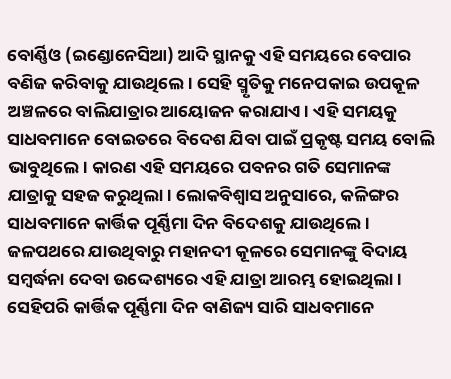ବୋର୍ଣ୍ଣିଓ (ଇଣ୍ଡୋନେସିଆ) ଆଦି ସ୍ଥାନକୁ ଏହି ସମୟରେ ବେପାର ବଣିଜ କରିବାକୁ ଯାଉଥିଲେ। ସେହି ସ୍ମୃତିକୁ ମନେପକାଇ ଉପକୂଳ ଅଞ୍ଚଳରେ ବାଲିଯାତ୍ରାର ଆୟୋଜନ କରାଯାଏ। ଏହି ସମୟକୁ ସାଧବମାନେ ବୋଇତରେ ବିଦେଶ ଯିବା ପାଇଁ ପ୍ରକୃଷ୍ଟ ସମୟ ବୋଲି ଭାବୁଥିଲେ। କାରଣ ଏହି ସମୟରେ ପବନର ଗତି ସେମାନଙ୍କ ଯାତ୍ରାକୁ ସହଜ କରୁଥିଲା। ଲୋକବିଶ୍ବାସ ଅନୁସାରେ, କଳିଙ୍ଗର ସାଧବମାନେ କାର୍ତ୍ତିକ ପୂର୍ଣ୍ଣିମା ଦିନ ବିଦେଶକୁ ଯାଉଥିଲେ। ଜଳପଥରେ ଯାଉଥିବାରୁ ମହାନଦୀ କୂଳରେ ସେମାନଙ୍କୁ ବିଦାୟ ସମ୍ବର୍ଦ୍ଧନା ଦେବା ଉଦ୍ଦେଶ୍ୟରେ ଏହି ଯାତ୍ରା ଆରମ୍ଭ ହୋଇଥିଲା। ସେହିପରି କାର୍ତ୍ତିକ ପୂର୍ଣ୍ଣିମା ଦିନ ବାଣିଜ୍ୟ ସାରି ସାଧବମାନେ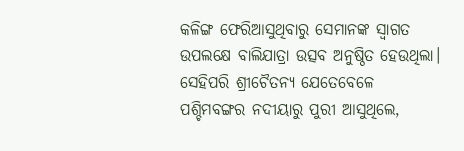କଳିଙ୍ଗ ଫେରିଆସୁଥିବାରୁ ସେମାନଙ୍କ ସ୍ୱାଗତ ଉପଲକ୍ଷେ ବାଲିଯାତ୍ରା ଉତ୍ସବ ଅନୁଷ୍ଠିତ ହେଉଥିଲା।
ସେହିପରି ଶ୍ରୀଚୈତନ୍ୟ ଯେତେବେଳେ ପଶ୍ଚିମବଙ୍ଗର ନଦୀୟାରୁ ପୁରୀ ଆସୁଥିଲେ,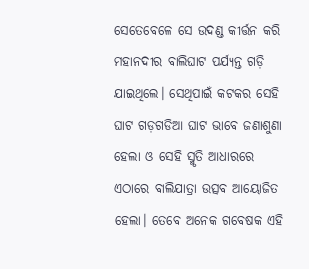ସେତେବେଳେ ସେ ଉଦଣ୍ଡ କୀର୍ତ୍ତନ କରି ମହାନଦୀର ବାଲିଘାଟ ପର୍ଯ୍ୟନ୍ତ ଗଡ଼ି ଯାଇଥିଲେ। ସେଥିପାଇଁ କଟକର ସେହି ଘାଟ ଗଡ଼ଗଡିଆ ଘାଟ ଭାବେ ଜଣାଶୁଣା ହେଲା ଓ ସେହି ସ୍ମୃତି ଆଧାରରେ ଏଠାରେ ବାଲିଯାତ୍ରା ଉତ୍ସବ ଆୟୋଜିତ ହେଲା। ତେବେ ଅନେକ ଗବେଷକ ଏହି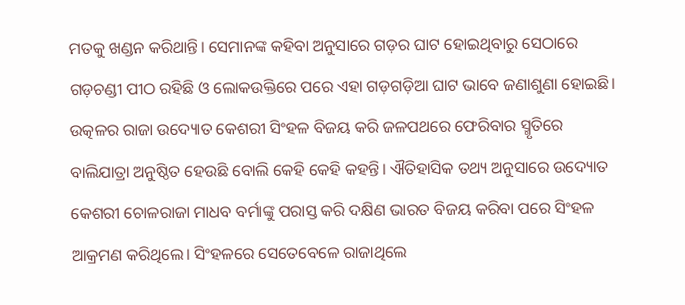ମତକୁ ଖଣ୍ଡନ କରିଥାନ୍ତି। ସେମାନଙ୍କ କହିବା ଅନୁସାରେ ଗଡ଼ର ଘାଟ ହୋଇଥିବାରୁ ସେଠାରେ ଗଡ଼ଚଣ୍ଡୀ ପୀଠ ରହିଛି ଓ ଲୋକଉକ୍ତିରେ ପରେ ଏହା ଗଡ଼ଗଡ଼ିଆ ଘାଟ ଭାବେ ଜଣାଶୁଣା ହୋଇଛି। ଉତ୍କଳର ରାଜା ଉଦ୍ୟୋତ କେଶରୀ ସିଂହଳ ବିଜୟ କରି ଜଳପଥରେ ଫେରିବାର ସ୍ମୃତିରେ ବାଲିଯାତ୍ରା ଅନୁଷ୍ଠିତ ହେଉଛି ବୋଲି କେହି କେହି କହନ୍ତି। ଐତିହାସିକ ତଥ୍ୟ ଅନୁସାରେ ଉଦ୍ୟୋତ କେଶରୀ ଚୋଳରାଜା ମାଧବ ବର୍ମାଙ୍କୁ ପରାସ୍ତ କରି ଦକ୍ଷିଣ ଭାରତ ବିଜୟ କରିବା ପରେ ସିଂହଳ ଆକ୍ରମଣ କରିଥିଲେ। ସିଂହଳରେ ସେତେବେଳେ ରାଜାଥିଲେ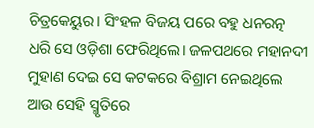ଚିତ୍ରକେୟୁର। ସିଂହଳ ବିଜୟ ପରେ ବହୁ ଧନରତ୍ନ ଧରି ସେ ଓଡ଼ିଶା ଫେରିଥିଲେ। ଜଳପଥରେ ମହାନଦୀ ମୁହାଣ ଦେଇ ସେ କଟକରେ ବିଶ୍ରାମ ନେଇଥିଲେ ଆଉ ସେହି ସ୍ମୃତିରେ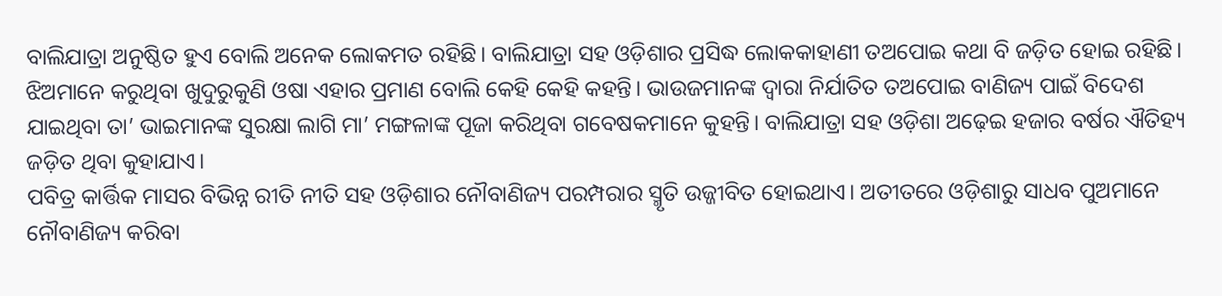ବାଲିଯାତ୍ରା ଅନୁଷ୍ଠିତ ହୁଏ ବୋଲି ଅନେକ ଲୋକମତ ରହିଛି। ବାଲିଯାତ୍ରା ସହ ଓଡ଼ିଶାର ପ୍ରସିଦ୍ଧ ଲୋକକାହାଣୀ ତଅପୋଇ କଥା ବି ଜଡ଼ିତ ହୋଇ ରହିଛି। ଝିଅମାନେ କରୁଥିବା ଖୁଦୁରୁକୁଣି ଓଷା ଏହାର ପ୍ରମାଣ ବୋଲି କେହି କେହି କହନ୍ତି। ଭାଉଜମାନଙ୍କ ଦ୍ବାରା ନିର୍ଯାତିତ ତଅପୋଇ ବାଣିଜ୍ୟ ପାଇଁ ବିଦେଶ ଯାଇଥିବା ତା’ ଭାଇମାନଙ୍କ ସୁରକ୍ଷା ଲାଗି ମା’ ମଙ୍ଗଳାଙ୍କ ପୂଜା କରିଥିବା ଗବେଷକମାନେ କୁହନ୍ତି। ବାଲିଯାତ୍ରା ସହ ଓଡ଼ିଶା ଅଢ଼େଇ ହଜାର ବର୍ଷର ଐତିହ୍ୟ ଜଡ଼ିତ ଥିବା କୁହାଯାଏ।
ପବିତ୍ର କାର୍ତ୍ତିକ ମାସର ବିଭିନ୍ନ ରୀତି ନୀତି ସହ ଓଡ଼ିଶାର ନୌବାଣିଜ୍ୟ ପରମ୍ପରାର ସ୍ମୃତି ଉଜ୍ଜୀବିତ ହୋଇଥାଏ। ଅତୀତରେ ଓଡ଼ିଶାରୁ ସାଧବ ପୁଅମାନେ ନୌବାଣିଜ୍ୟ କରିବା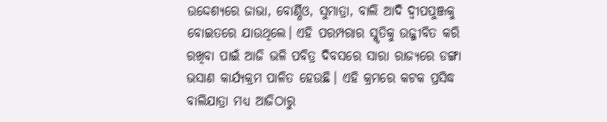ଉଦ୍ଦେଶ୍ୟରେ ଜାଭା, ବୋର୍ଣ୍ଣିଓ, ସୁମାତ୍ରା, ବାଲି ଆଦି ଦ୍ବୀପପୁଞ୍ଜକୁ ବୋଇତରେ ଯାଉଥିଲେ। ଏହି ପରମ୍ପରାର ସ୍ମୃତିକୁ ଉଜ୍ଜୀବିତ କରି ରଖିବା ପାଇଁ ଆଜି ଭଳି ପବିତ୍ର ଦିବସରେ ସାରା ରାଜ୍ୟରେ ଡଙ୍ଗା ଭସାଣ କାର୍ଯ୍ୟକ୍ରମ ପାଳିତ ହେଉଛି। ଏହି କ୍ରମରେ କଟକ ପ୍ରସିଦ୍ଧ ବାଲିଯାତ୍ରା ମଧ୍ୟ ଆଜିଠାରୁ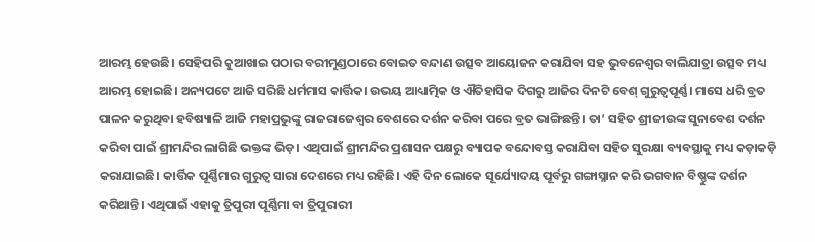ଆରମ୍ଭ ହେଉଛି। ସେହିପରି କୁଆଖାଇ ପଠାର ବରୀମୁଣ୍ଡଠାରେ ବୋଇତ ବନ୍ଦାଣ ଉତ୍ସବ ଆୟୋଜନ କରାଯିବା ସହ ଭୁବନେଶ୍ବର ବାଲିଯାତ୍ରା ଉତ୍ସବ ମଧ୍ୟ ଆରମ୍ଭ ହୋଇଛି। ଅନ୍ୟପଟେ ଆଜି ସରିଛି ଧର୍ମମାସ କାର୍ତ୍ତିକ। ଉଭୟ ଆଧ୍ୟାତ୍ମିକ ଓ ଐତିହାସିକ ଦିଗରୁ ଆଜିର ଦିନଟି ବେଶ୍ ଗୁରୁତ୍ବପୂର୍ଣ୍ଣ। ମାସେ ଧରି ବ୍ରତ ପାଳନ କରୁଥିବା ହବିଷ୍ୟାଳି ଆଜି ମହାପ୍ରଭୁଙ୍କୁ ରାଜରାଜେଶ୍ବର ବେଶରେ ଦର୍ଶନ କରିବା ପରେ ବ୍ରତ ଭାଙ୍ଗିଛନ୍ତି। ତା’ ସହିତ ଶ୍ରୀଜୀଉଙ୍କ ସୁନାବେଶ ଦର୍ଶନ କରିବା ପାଇଁ ଶ୍ରୀମନ୍ଦିର ଲାଗିଛି ଭକ୍ତଙ୍କ ଭିଡ଼। ଏଥିପାଇଁ ଶ୍ରୀମନ୍ଦିର ପ୍ରଶାସନ ପକ୍ଷରୁ ବ୍ୟାପକ ବନ୍ଦୋବସ୍ତ କରାଯିବା ସହିତ ସୁରକ୍ଷା ବ୍ୟବସ୍ଥାକୁ ମଧ୍ୟ କଡ଼ାକଡ଼ି କରାଯାଇଛି। କାର୍ତ୍ତିକ ପୂର୍ଣ୍ଣିମାର ଗୁରୁତ୍ବ ସାରା ଦେଶରେ ମଧ୍ୟ ରହିଛି। ଏହି ଦିନ ଲୋକେ ସୂର୍ଯ୍ୟୋଦୟ ପୂର୍ବରୁ ଗଙ୍ଗାସ୍ନାନ କରି ଭଗବାନ ବିଷ୍ଣୁଙ୍କ ଦର୍ଶନ କରିଥାନ୍ତି। ଏଥିପାଇଁ ଏହାକୁ ତ୍ରିପୁରୀ ପୂର୍ଣ୍ଣିମା ବା ତ୍ରିପୁରାରୀ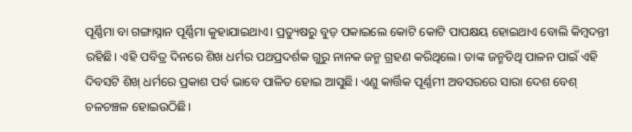ପୂର୍ଣ୍ଣିମା ବା ଗଙ୍ଗାସ୍ନାନ ପୂର୍ଣ୍ଣିମା କୁହାଯାଇଥାଏ। ପ୍ରତ୍ୟୁଷରୁ ବୁଡ଼ ପକାଇଲେ କୋଟି କୋଟି ପାପକ୍ଷୟ ହୋଇଥାଏ ବୋଲି କିମ୍ବଦନ୍ତୀ ରହିଛି। ଏହି ପବିତ୍ର ଦିନରେ ଶିଖ ଧର୍ମର ପଥପ୍ରଦର୍ଶକ ଗୁରୁ ନାନକ ଜନ୍ମ ଗ୍ରହଣ କରିଥିଲେ। ତାଙ୍କ ଜନ୍ମତିଥି ପାଳନ ପାଇଁ ଏହି ଦିବସଟି ଶିଖ୍ ଧର୍ମରେ ପ୍ରକାଶ ପର୍ବ ଭାବେ ପାଳିତ ହୋଇ ଆସୁଛି। ଏଣୁ କାର୍ତ୍ତିକ ପୂର୍ଣ୍ଣମୀ ଅବସରରେ ସାରା ଦେଶ ବେଶ୍ ଚଳଚଞ୍ଚଳ ହୋଇଉଠିଛି।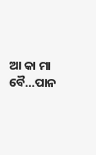ଆ କା ମା ବୈ…ପାନ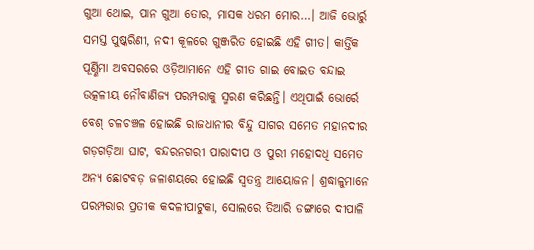ଗୁଆ ଥୋଇ, ପାନ ଗୁଆ ତୋର, ମାସକ ଧରମ ମୋର…। ଆଜି ଭୋର୍ରୁ ସମସ୍ତ ପୁଷ୍କରିଣୀ, ନଦୀ କୂଳରେ ଗୁଞ୍ଜରିତ ହୋଇଛି ଏହି ଗୀତ। କାର୍ତ୍ତିକ ପୂର୍ଣ୍ଣିମା ଅବସରରେ ଓଡ଼ିଆମାନେ ଏହି ଗୀତ ଗାଇ ବୋଇତ ବନ୍ଦାଇ ଉତ୍କଳୀୟ ନୌବାଣିଜ୍ୟ ପରମ୍ପରାକୁ ସ୍ମରଣ କରିଛନ୍ତି। ଏଥିପାଇଁ ଭୋର୍ରେ ବେଶ୍ ଚଳଚଞ୍ଚଳ ହୋଇଛି ରାଜଧାନୀର ବିନ୍ଦୁ ସାଗର ସମେତ ମହାନଦୀର ଗଡ଼ଗଡ଼ିଆ ଘାଟ, ବନ୍ଦରନଗରୀ ପାରାଦୀପ ଓ ପୁରୀ ମହୋଦଧି ସମେତ ଅନ୍ୟ ଛୋଟବଡ଼ ଜଳାଶୟରେ ହୋଇଛି ସ୍ବତନ୍ତ୍ର ଆୟୋଜନ। ଶ୍ରଦ୍ଧାଳୁମାନେ ପରମ୍ପରାର ପ୍ରତୀକ କଦଳୀପାଟୁକା, ସୋଲରେ ତିଆରି ଡଙ୍ଗାରେ ଦୀପାଳି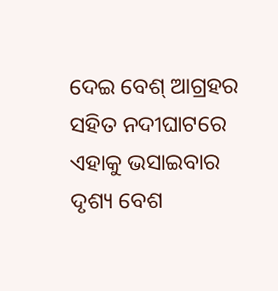ଦେଇ ବେଶ୍ ଆଗ୍ରହର ସହିତ ନଦୀଘାଟରେ ଏହାକୁ ଭସାଇବାର ଦୃଶ୍ୟ ବେଶ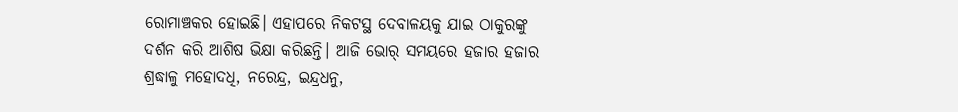ରୋମାଞ୍ଚକର ହୋଇଛି। ଏହାପରେ ନିକଟସ୍ଥ ଦେବାଳୟକୁ ଯାଇ ଠାକୁରଙ୍କୁ ଦର୍ଶନ କରି ଆଶିଷ ଭିକ୍ଷା କରିଛନ୍ତି। ଆଜି ଭୋର୍ ସମୟରେ ହଜାର ହଜାର ଶ୍ରଦ୍ଧାଳୁ ମହୋଦଧି, ନରେନ୍ଦ୍ର, ଇନ୍ଦ୍ରଧନୁ,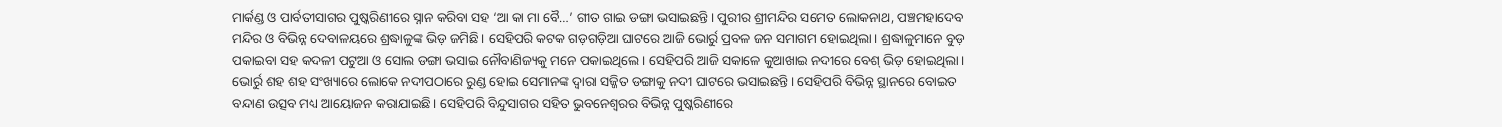ମାର୍କଣ୍ଡ ଓ ପାର୍ବତୀସାଗର ପୁଷ୍କରିଣୀରେ ସ୍ନାନ କରିବା ସହ ‘ଆ କା ମା ବୈ…’ ଗୀତ ଗାଇ ଡଙ୍ଗା ଭସାଇଛନ୍ତି। ପୁରୀର ଶ୍ରୀମନ୍ଦିର ସମେତ ଲୋକନାଥ, ପଞ୍ଚମହାଦେବ ମନ୍ଦିର ଓ ବିଭିନ୍ନ ଦେବାଳୟରେ ଶ୍ରଦ୍ଧାଳୁଙ୍କ ଭିଡ଼ ଜମିଛି। ସେହିପରି କଟକ ଗଡ଼ଗଡ଼ିଆ ଘାଟରେ ଆଜି ଭୋର୍ରୁ ପ୍ରବଳ ଜନ ସମାଗମ ହୋଇଥିଲା। ଶ୍ରଦ୍ଧାଳୁମାନେ ବୁଡ଼ ପକାଇବା ସହ କଦଳୀ ପଟୁଆ ଓ ସୋଲ ଡଙ୍ଗା ଭସାଇ ନୌବାଣିଜ୍ୟକୁ ମନେ ପକାଇଥିଲେ। ସେହିପରି ଆଜି ସକାଳେ କୁଆଖାଇ ନଦୀରେ ବେଶ୍ ଭିଡ଼ ହୋଇଥିଲା। ଭୋର୍ରୁ ଶହ ଶହ ସଂଖ୍ୟାରେ ଲୋକେ ନଦୀପଠାରେ ରୁଣ୍ଡ ହୋଇ ସେମାନଙ୍କ ଦ୍ବାରା ସଜ୍ଜିତ ଡଙ୍ଗାକୁ ନଦୀ ଘାଟରେ ଭସାଇଛନ୍ତି। ସେହିପରି ବିଭିନ୍ନ ସ୍ଥାନରେ ବୋଇତ ବନ୍ଦାଣ ଉତ୍ସବ ମଧ୍ୟ ଆୟୋଜନ କରାଯାଇଛି। ସେହିପରି ବିନ୍ଦୁସାଗର ସହିତ ଭୁବନେଶ୍ୱରର ବିଭିନ୍ନ ପୁଷ୍କରିଣୀରେ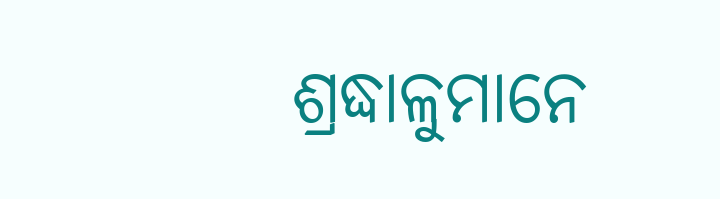ଶ୍ରଦ୍ଧାଳୁମାନେ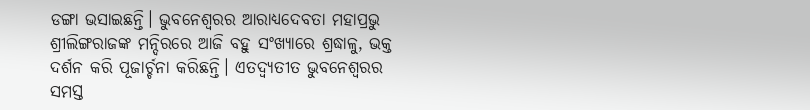ଡଙ୍ଗା ଭସାଇଛନ୍ତି। ଭୁବନେଶ୍ବରର ଆରାଧ୍ୟଦେବତା ମହାପ୍ରଭୁ ଶ୍ରୀଲିଙ୍ଗରାଜଙ୍କ ମନ୍ଦିରରେ ଆଜି ବହୁ ସଂଖ୍ୟାରେ ଶ୍ରଦ୍ଧାଳୁ, ଭକ୍ତ ଦର୍ଶନ କରି ପୂଜାର୍ଚ୍ଚନା କରିଛନ୍ତି। ଏତଦ୍ବ୍ୟତୀତ ଭୁବନେଶ୍ୱରର ସମସ୍ତ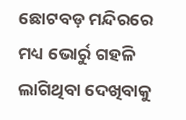ଛୋଟବଡ଼ ମନ୍ଦିରରେ ମଧ୍ୟ ଭୋର୍ରୁ ଗହଳି ଲାଗିଥିବା ଦେଖିବାକୁ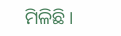ମିଳିଛି।